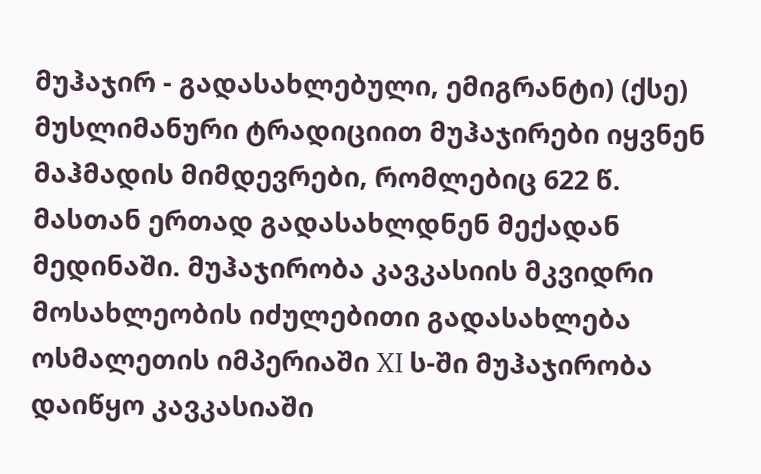მუჰაჯირ - გადასახლებული, ემიგრანტი) (ქსე) მუსლიმანური ტრადიციით მუჰაჯირები იყვნენ მაჰმადის მიმდევრები, რომლებიც 622 წ. მასთან ერთად გადასახლდნენ მექადან მედინაში. მუჰაჯირობა კავკასიის მკვიდრი მოსახლეობის იძულებითი გადასახლება ოსმალეთის იმპერიაში XI ს-ში მუჰაჯირობა დაიწყო კავკასიაში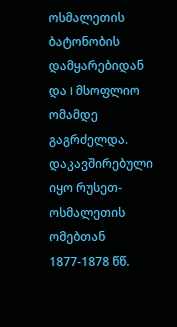ოსმალეთის ბატონობის დამყარებიდან და I მსოფლიო ომამდე გაგრძელდა. დაკავშირებული იყო რუსეთ-ოსმალეთის ომებთან 1877-1878 წწ.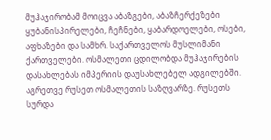მუჰაჯირობამ მოიცვა აბაზგები, აბაზჩერქეზები ყუბანისპირელები, ჩეჩნები, ყაბარდოელები, ოსები, აფხაზები და სამხრ. საქართველოს მუსლიმანი ქართველები. ოსმალეთი ცდილობდა მუჰაჯირების დასახლებას იმპერიის დაუსახლებელ ადგილებში. აგრეთვე რუსეთ ოსმალეთის საზღვარზე. რუსეთს სურდა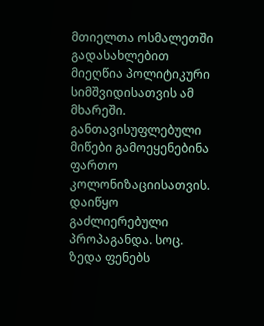მთიელთა ოსმალეთში გადასახლებით მიეღწია პოლიტიკური სიმშვიდისათვის ამ მხარეში. განთავისუფლებული მიწები გამოეყენებინა ფართო კოლონიზაციისათვის. დაიწყო გაძლიერებული პროპაგანდა. სოც. ზედა ფენებს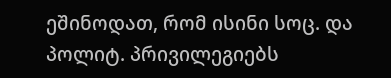ეშინოდათ, რომ ისინი სოც. და პოლიტ. პრივილეგიებს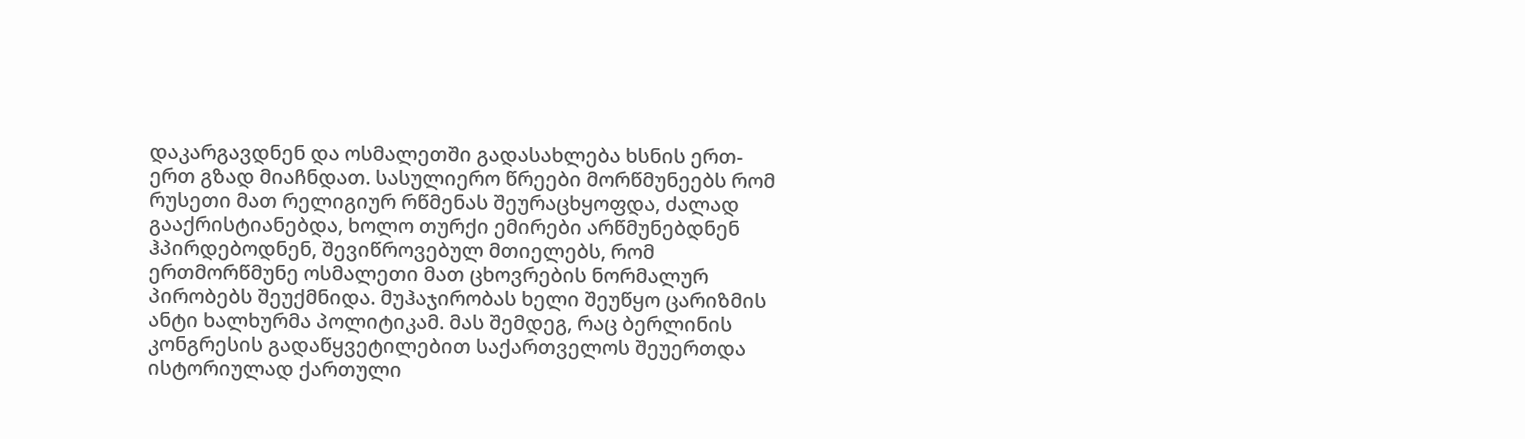დაკარგავდნენ და ოსმალეთში გადასახლება ხსნის ერთ-ერთ გზად მიაჩნდათ. სასულიერო წრეები მორწმუნეებს რომ რუსეთი მათ რელიგიურ რწმენას შეურაცხყოფდა, ძალად გააქრისტიანებდა, ხოლო თურქი ემირები არწმუნებდნენ ჰპირდებოდნენ, შევიწროვებულ მთიელებს, რომ ერთმორწმუნე ოსმალეთი მათ ცხოვრების ნორმალურ პირობებს შეუქმნიდა. მუჰაჯირობას ხელი შეუწყო ცარიზმის ანტი ხალხურმა პოლიტიკამ. მას შემდეგ, რაც ბერლინის კონგრესის გადაწყვეტილებით საქართველოს შეუერთდა ისტორიულად ქართული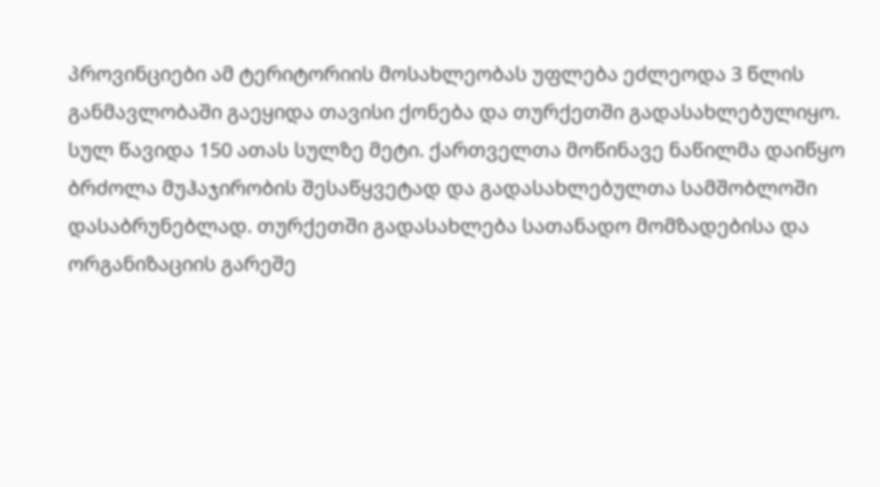პროვინციები ამ ტერიტორიის მოსახლეობას უფლება ეძლეოდა 3 წლის განმავლობაში გაეყიდა თავისი ქონება და თურქეთში გადასახლებულიყო. სულ წავიდა 150 ათას სულზე მეტი. ქართველთა მოწინავე ნაწილმა დაიწყო ბრძოლა მუჰაჯირობის შესაწყვეტად და გადასახლებულთა სამშობლოში დასაბრუნებლად. თურქეთში გადასახლება სათანადო მომზადებისა და ორგანიზაციის გარეშე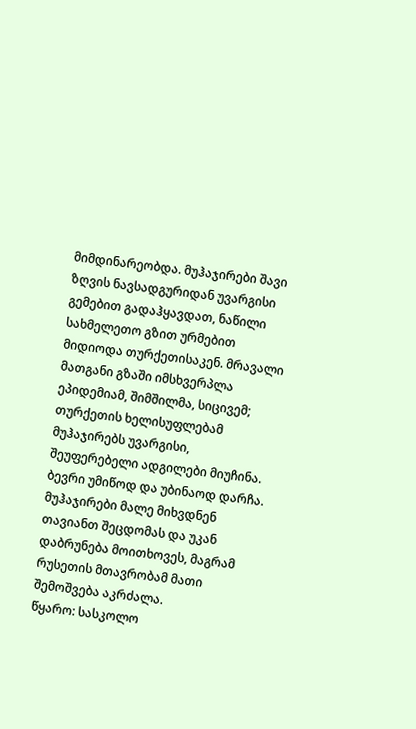მიმდინარეობდა. მუჰაჯირები შავი ზღვის ნავსადგურიდან უვარგისი გემებით გადაჰყავდათ, ნაწილი სახმელეთო გზით ურმებით მიდიოდა თურქეთისაკენ. მრავალი მათგანი გზაში იმსხვერპლა ეპიდემიამ, შიმშილმა, სიცივემ; თურქეთის ხელისუფლებამ მუჰაჯირებს უვარგისი, შეუფერებელი ადგილები მიუჩინა. ბევრი უმიწოდ და უბინაოდ დარჩა. მუჰაჯირები მალე მიხვდნენ თავიანთ შეცდომას და უკან დაბრუნება მოითხოვეს, მაგრამ რუსეთის მთავრობამ მათი შემოშვება აკრძალა.
წყარო: სასკოლო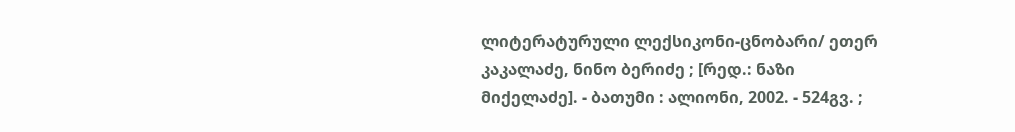ლიტერატურული ლექსიკონი-ცნობარი/ ეთერ კაკალაძე, ნინო ბერიძე ; [რედ.: ნაზი მიქელაძე]. - ბათუმი : ალიონი, 2002. - 524გვ. ;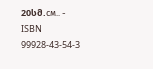20სმ.см.. - ISBN 99928-43-54-3